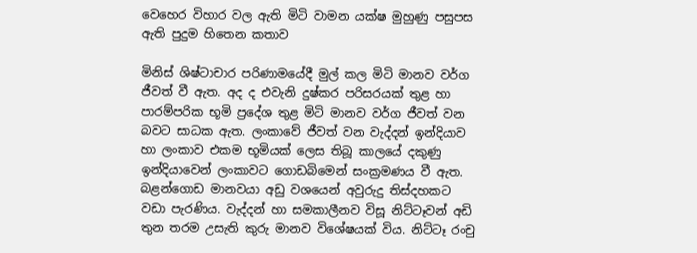වෙහෙර විහාර වල ඇති මිටි වාමන යක්ෂ මුහුණු පසුපස ඇති පුදුම හිතෙන කතාව

මිනිස් ශිෂ්ටාචාර පරිණාමයේදී මුල් කල මිටි මානව වර්ග ජීවත් වී ඇත. අද ද එවැනි දුෂ්කර පරිසරයක් තුළ හා පාරම්පරික භූමි ප්‍රදේශ තුළ මිටි මානව වර්ග ජීවත් වන බවට සාධක ඇත. ලංකාවේ ජීවත් වන වැද්දන් ඉන්දියාව හා ලංකාව එකම භූමියක් ලෙස තිබූ කාලයේ දකුණු ඉන්දියාවෙන් ලංකාවට ගොඩබිමෙන් සංක්‍රමණය වී ඇත. බළන්ගොඩ මානවයා අඩු වශයෙන් අවුරුදු තිස්දහකට වඩා පැරණිය. වැද්දන් හා සමකාලීනව විසූ නිට්ටෑවන් අඩි තුන තරම උසැති කුරු මානව විශේෂයක් විය. නිට්ටෑ රංචු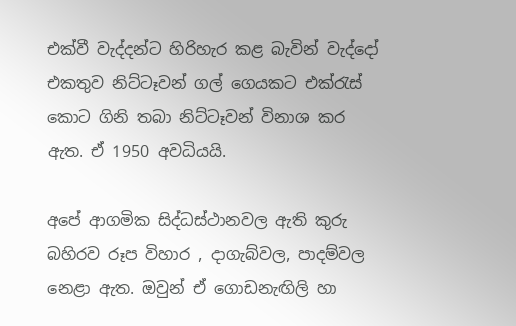එක්වී වැද්දන්ට හිරිහැර කළ බැවින් වැද්දෝ එකතුව නිට්ටෑවන් ගල් ගෙයකට එක්රැස් කොට ගිනි තබා නිට්ටෑවන් විනාශ කර ඇත. ඒ 1950 අවධියයි.

අපේ ආගමික සිද්ධස්ථානවල ඇති කුරු බහිරව රූප විහාර , දාගැබ්වල, පාදම්වල නෙළා ඇත. ඔවුන් ඒ ගොඩනැඟිලි හා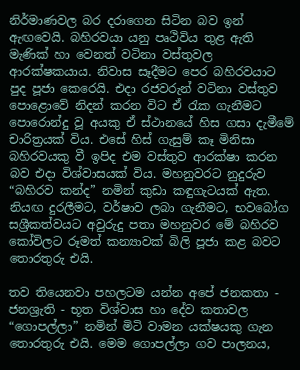නිර්මාණවල බර දරාගෙන සිටින බව ඉන් ඇඟවෙයි. බහිරවයා යනු පෘථිවිය තුළ ඇති මැණික් හා වෙනත් වටිනා වස්තුවල ආරක්ෂකයාය. නිවාස සෑදීමට පෙර බහිරවයාට පුද පූජා කෙරෙයි. එදා රජවරුන් වටිනා වස්තුව පොළොවේ නිදන් කරන විට ඒ රැක ගැනීමට පොරොන්දු වූ අයකු ඒ ස්ථානයේ හිස ගසා දැමීමේ චාරිත්‍රයක් විය. එසේ හිස් ගැසුම් කෑ මිනිසා  බහිරවයකු වී ඉපිද එම වස්තුව ආරක්ෂා කරන බව එදා විශ්වාසයක් විය. මහනුවරට නුදුරුව “බහිරව කන්ද” නමින් කුඩා කඳුගැටයක් ඇත. නියඟ දුරලීමට, වර්ෂාව ලබා ගැනීමට, භවබෝග සශ්‍රීකත්වයට අවුරුදු පතා මහනුවර මේ බහිරව කෝවිලට රූමත් කන්‍යාවක් බිලි පූජා කළ බවට තොරතුරු එයි.

තව තියෙනවා පහලටම යන්න අපේ ජනකතා - ජනශ්‍රැති - භූත විශ්වාස හා දේව කතාවල “ගොපල්ලා” නමින් මිටි වාමන යක්ෂයකු ගැන තොරතුරු එයි. මෙම ගොපල්ලා ගව පාලනය,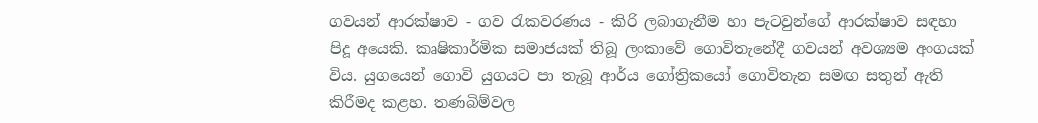ගවයන් ආරක්ෂාව - ගව රැකවරණය - කිරි ලබාගැනීම හා පැටවුන්ගේ ආරක්ෂාව සඳහා පිදූ අයෙකි. කෘෂිකාර්මික සමාජයක් තිබූ ලංකාවේ ගොවිතැනේදී ගවයන් අවශ්‍යම අංගයක් විය. යුගයෙන් ගොවි යුගයට පා තැබූ ආර්ය ගෝත්‍රිකයෝ ගොවිතැන සමඟ සතුන් ඇති කිරීමද කළහ. තණබිම්වල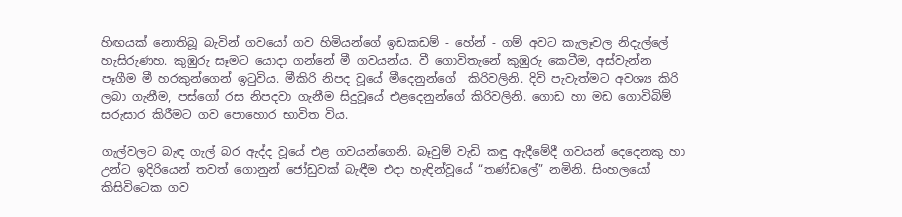හිඟයක් නොතිබූ බැවින් ගවයෝ ගව හිමියන්ගේ ඉඩකඩම් - හේන් - ගම් අවට කැලෑවල නිදැල්ලේ හැසිරුණහ. කුඹුරු සෑමට යොදා ගන්නේ මී ගවයන්ය. වී ගොවිතැනේ කුඹුරු කෙටීම, අස්වැන්න පෑගීම මී හරකුන්ගෙන් ඉටුවිය. මීකිරි නිපද වූයේ මීදෙනුන්ගේ  කිරිවලිනි. දිවි පැවැත්මට අවශ්‍ය කිරි ලබා ගැනීම, පස්ගෝ රස නිපදවා ගැනීම සිදුවූයේ එළදෙනුන්ගේ කිරිවලිනි. ගොඩ හා මඩ ගොවිබිම් සරුසාර කිරීමට ගව පොහොර භාවිත විය.

ගැල්වලට බැඳ ගැල් බර ඇද්ද වූයේ එළ ගවයන්ගෙනි. බෑවුම් වැඩි කඳු ඇදීමේදී ගවයන් දෙදෙනකු හා උන්ට ඉදිරියෙන් තවත් ගොනුන් ජෝඩුවක් බැඳීම එදා හැඳින්වූයේ “තණ්ඩලේ” නමිනි. සිංහලයෝ කිසිවිටෙක ගව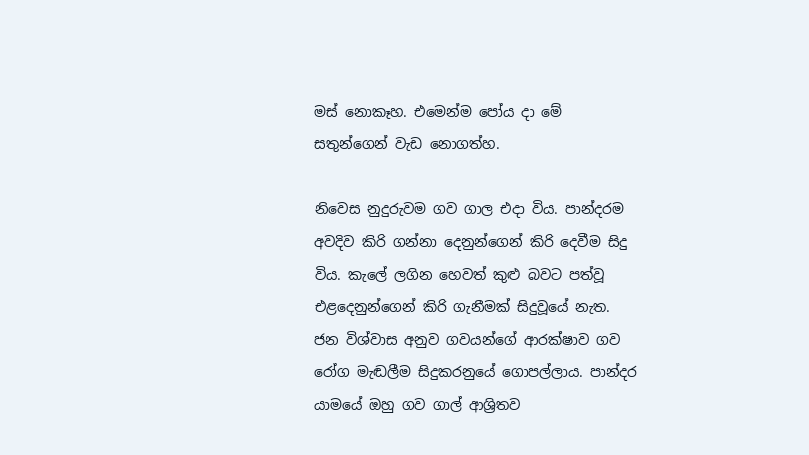මස් නොකෑහ. එමෙන්ම පෝය දා මේ සතුන්ගෙන් වැඩ නොගත්හ.

නිවෙස නුදුරුවම ගව ගාල එදා විය. පාන්දරම අවදිව කිරි ගන්නා දෙනුන්ගෙන් කිරි දෙවීම සිදු විය. කැලේ ලගින හෙවත් කුළු බවට පත්වූ එළදෙනුන්ගෙන් කිරි ගැනීමක් සිදුවූයේ නැත. ජන විශ්වාස අනුව ගවයන්ගේ ආරක්ෂාව ගව රෝග මැඬලීම සිදුකරනුයේ ගොපල්ලාය. පාන්දර යාමයේ ඔහු ගව ගාල් ආශ්‍රිතව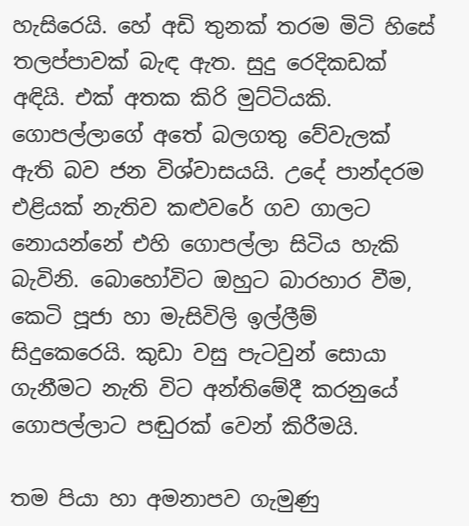හැසිරෙයි. හේ අඩි තුනක් තරම මිටි හිසේ තලප්පාවක් බැඳ ඇත. සුදු රෙදිකඩක් අඳියි. එක් අතක කිරි මුට්ටියකි. ගොපල්ලාගේ අතේ බලගතු වේවැලක් ඇති බව ජන විශ්වාසයයි. උදේ පාන්දරම එළියක් නැතිව කළුවරේ ගව ගාලට නොයන්නේ එහි ගොපල්ලා සිටිය හැකි බැවිනි. බොහෝවිට ඔහුට බාරහාර වීම, කෙටි පූජා හා මැසිවිලි ඉල්ලීම් සිදුකෙරෙයි. කුඩා වසු පැටවුන් සොයා ගැනීමට නැති විට අන්තිමේදී කරනුයේ ගොපල්ලාට පඬුරක් වෙන් කිරීමයි.

තම පියා හා අමනාපව ගැමුණු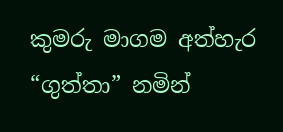කුමරු මාගම අත්හැර “ගුත්තා” නමින්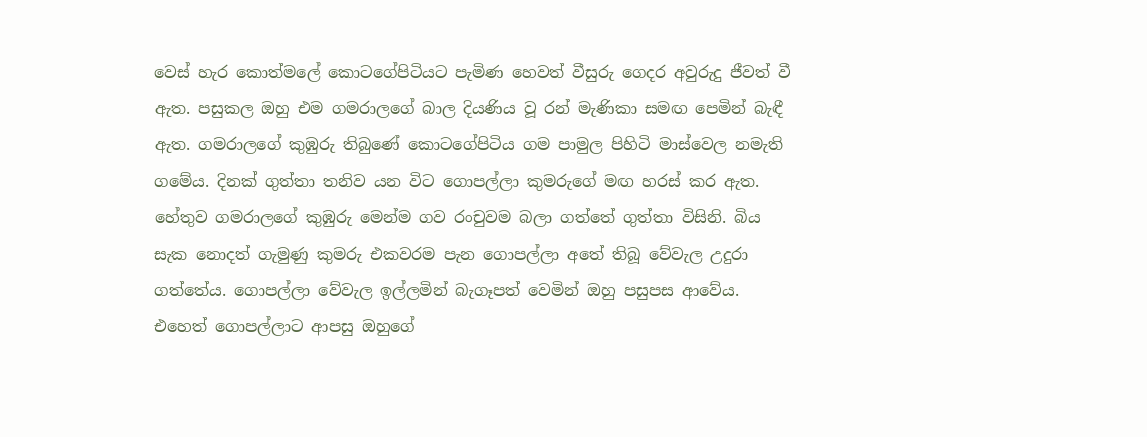වෙස් හැර කොත්මලේ කොටගේපිටියට පැමිණ හෙවත් වීසුරු ගෙදර අවුරුදු ජීවත් වී ඇත. පසුකල ඔහු එම ගමරාලගේ බාල දියණිය වූ රන් මැණිකා සමඟ පෙමින් බැඳී ඇත. ගමරාලගේ කුඹුරු තිබුණේ කොටගේපිටිය ගම පාමුල පිහිටි මාස්වෙල නමැති ගමේය. දිනක් ගුත්තා තනිව යන විට ගොපල්ලා කුමරුගේ මඟ හරස් කර ඇත. හේතුව ගමරාලගේ කුඹුරු මෙන්ම ගව රංචුවම බලා ගත්තේ ගුත්තා විසිනි. බිය සැක නොදත් ගැමුණු කුමරු එකවරම පැන ගොපල්ලා අතේ තිබූ වේවැල උදුරා ගත්තේය. ගොපල්ලා වේවැල ඉල්ලමින් බැගෑපත් වෙමින් ඔහු පසුපස ආවේය. එහෙත් ගොපල්ලාට ආපසු ඔහුගේ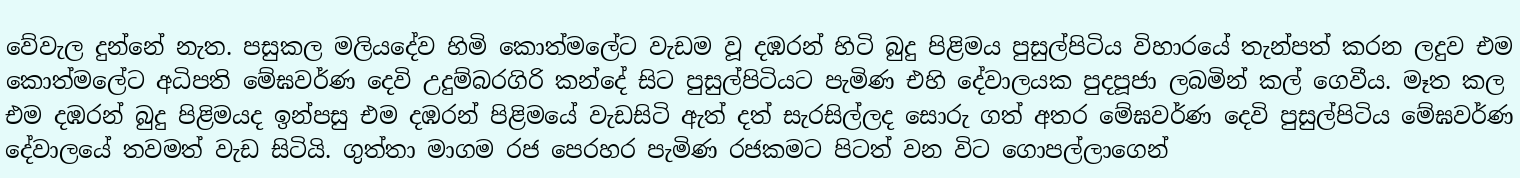වේවැල දුන්නේ නැත. පසුකල මලියදේව හිමි කොත්මලේට වැඩම වූ දඹරන් හිටි බුදු පිළිමය පුසුල්පිටිය විහාරයේ තැන්පත් කරන ලදුව එම කොත්මලේට අධිපති මේඝවර්ණ දෙවි උදුම්බරගිරි කන්දේ සිට පුසුල්පිටියට පැමිණ එහි දේවාලයක පුදපූජා ලබමින් කල් ගෙවීය. මෑත කල එම දඹරන් බුදු පිළිමයද ඉන්පසු එම දඹරන් පිළිමයේ වැඩසිටි ඇත් දත් සැරසිල්ලද සොරු ගත් අතර මේඝවර්ණ දෙවි පුසුල්පිටිය මේඝවර්ණ දේවාලයේ තවමත් වැඩ සිටියි. ගුත්තා මාගම රජ පෙරහර පැමිණ රජකමට පිටත් වන විට ගොපල්ලාගෙන්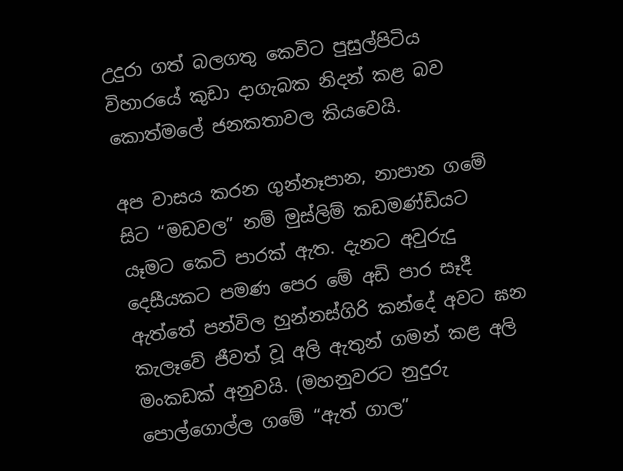උදුරා ගත් බලගතු කෙවිට පුසුල්පිටිය විහාරයේ කුඩා දාගැබක නිදන් කළ බව කොත්මලේ ජනකතාවල කියවෙයි.

අප වාසය කරන ගුන්නෑපාන, නාපාන ගමේ සිට “මඩවල” නම් මුස්ලිම් කඩමණ්ඩියට යෑමට කෙටි පාරක් ඇත. දැනට අවුරුදු දෙසීයකට පමණ පෙර මේ අඩි පාර සෑදී ඇත්තේ පන්විල හුන්නස්ගිරි කන්දේ අවට ඝන කැලෑවේ ජීවත් වූ අලි ඇතුන් ගමන් කළ අලි මංකඩක් අනුවයි. (මහනුවරට නුදුරු පොල්ගොල්ල ගමේ “ඇත් ගාල”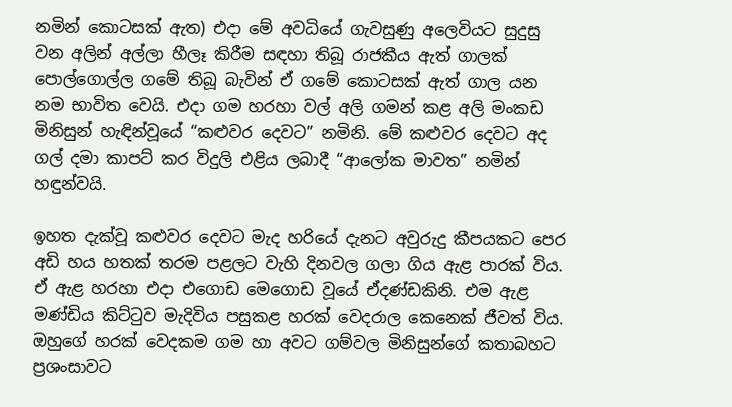නමින් කොටසක් ඇත) එදා මේ අවධියේ ගැවසුණු අලෙවියට සුදුසු වන අලින් අල්ලා හීලෑ කිරීම සඳහා තිබූ රාජකීය ඇත් ගාලක් පොල්ගොල්ල ගමේ තිබූ බැවින් ඒ ගමේ කොටසක් ඇත් ගාල යන නම භාවිත වෙයි. එදා ගම හරහා වල් අලි ගමන් කළ අලි මංකඩ මිනිසුන් හැඳින්වූයේ “කළුවර දෙවට” නමිනි. මේ කළුවර දෙවට අද ගල් දමා කාපට් කර විදුලි එළිය ලබාදී “ආලෝක මාවත” නමින් හඳුන්වයි.

ඉහත දැක්වූ කළුවර දෙවට මැද හරියේ දැනට අවුරුදු කීපයකට පෙර අඩි හය හතක් තරම පළලට වැහි දිනවල ගලා ගිය ඇළ පාරක් විය. ඒ ඇළ හරහා එදා එගොඩ මෙගොඩ වූයේ ඒදණ්ඩකිනි. එම ඇළ මණ්ඩිය කිට්ටුව මැදිවිය පසුකළ හරක් වෙදරාල කෙනෙක් ජීවත් විය. ඔහුගේ හරක් වෙදකම ගම හා අවට ගම්වල මිනිසුන්ගේ කතාබහට ප්‍රශංසාවට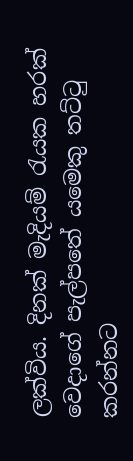ලක්විය. දිනක් මැදියම් රැයක හරක් වෙදාගේ පැල්පතේ යමෙකු තට්ටු කරන්නට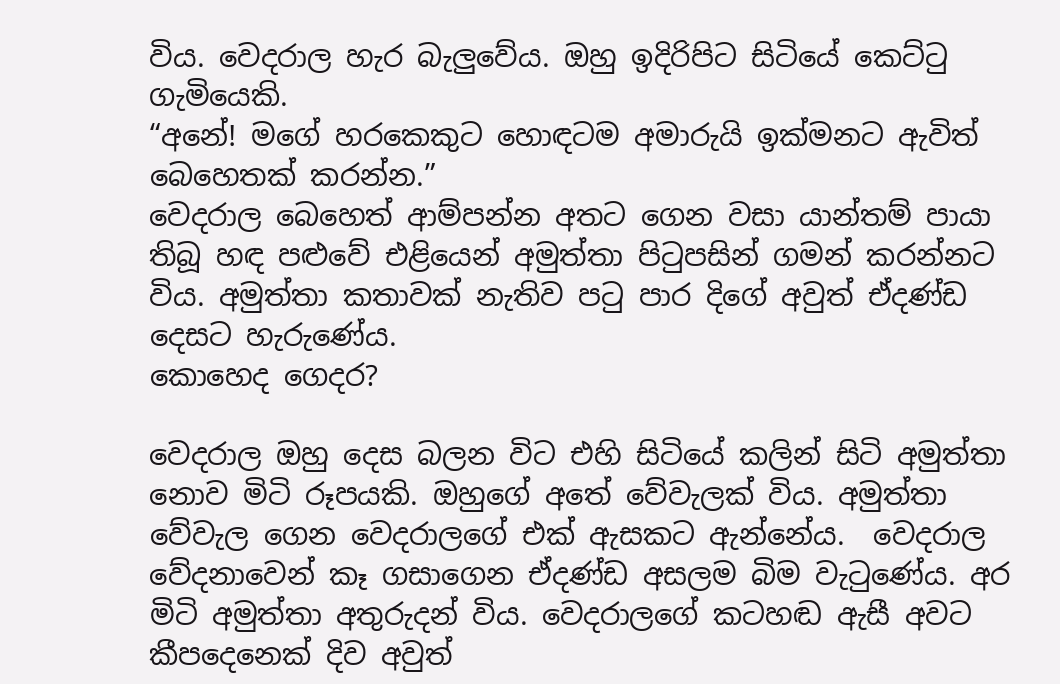විය. වෙදරාල හැර බැලුවේය. ඔහු ඉදිරිපිට සිටියේ කෙට්ටු ගැමියෙකි.
“අනේ! මගේ හරකෙකුට හොඳටම අමාරුයි ඉක්මනට ඇවිත් බෙහෙතක් කරන්න.”
වෙදරාල බෙහෙත් ආම්පන්න අතට ගෙන වසා යාන්තම් පායා තිබූ හඳ පළුවේ එළියෙන් අමුත්තා පිටුපසින් ගමන් කරන්නට විය. අමුත්තා කතාවක් නැතිව පටු පාර දිගේ අවුත් ඒදණ්ඩ දෙසට හැරුණේය.
කොහෙද ගෙදර?

වෙදරාල ඔහු දෙස බලන විට එහි සිටියේ කලින් සිටි අමුත්තා නොව මිටි රූපයකි. ඔහුගේ අතේ වේවැලක් විය. අමුත්තා වේවැල ගෙන වෙදරාලගේ එක් ඇසකට ඇන්නේය.  වෙදරාල වේදනාවෙන් කෑ ගසාගෙන ඒදණ්ඩ අසලම බිම වැටුණේය. අර මිටි අමුත්තා අතුරුදන් විය. වෙදරාලගේ කටහඬ ඇසී අවට කීපදෙනෙක් දිව අවුත්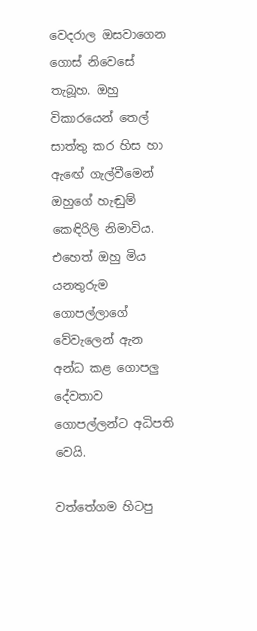වෙදරාල ඔසවාගෙන ගොස් නිවෙසේ තැබූහ. ඔහු විකාරයෙන් තෙල් සාත්තු කර හිස හා ඇඟේ ගැල්වීමෙන් ඔහුගේ හැඬුම් කෙඳිරිලි නිමාවිය. එහෙත් ඔහු මිය යනතුරුම ගොපල්ලාගේ වේවැලෙන් ඇන අන්ධ කළ ගොපලු දේවතාව ගොපල්ලන්ට අධිපති වෙයි.

වත්තේගම හිටපු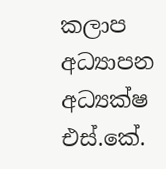කලාප අධ්‍යාපන අධ්‍යක්ෂ
එස්.කේ.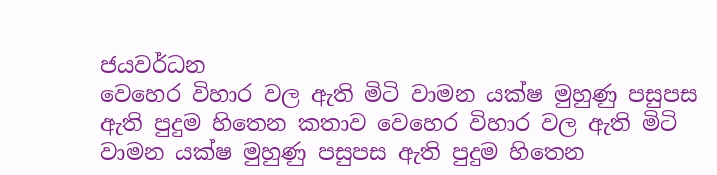ජයවර්ධන
වෙහෙර විහාර වල ඇති මිටි වාමන යක්ෂ මුහුණු පසුපස ඇති පුදුම හිතෙන කතාව වෙහෙර විහාර වල ඇති මිටි වාමන යක්ෂ මුහුණු පසුපස ඇති පුදුම හිතෙන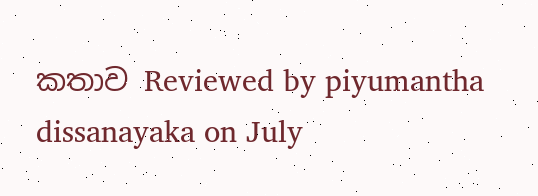කතාව Reviewed by piyumantha dissanayaka on July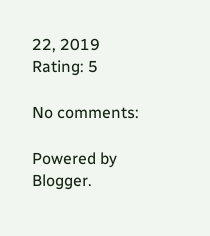22, 2019 Rating: 5

No comments:

Powered by Blogger.